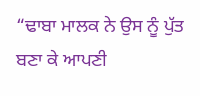“ਢਾਬਾ ਮਾਲਕ ਨੇ ਉਸ ਨੂੰ ਪੁੱਤ ਬਣਾ ਕੇ ਆਪਣੀ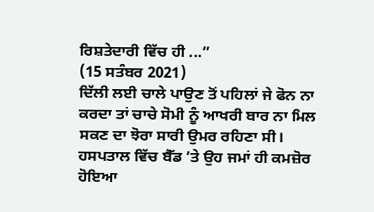ਰਿਸ਼ਤੇਦਾਰੀ ਵਿੱਚ ਹੀ ...”
(15 ਸਤੰਬਰ 2021)
ਦਿੱਲੀ ਲਈ ਚਾਲੇ ਪਾਉਣ ਤੋਂ ਪਹਿਲਾਂ ਜੇ ਫੋਨ ਨਾ ਕਰਦਾ ਤਾਂ ਚਾਚੇ ਸੋਮੀ ਨੂੰ ਆਖਰੀ ਬਾਰ ਨਾ ਮਿਲ ਸਕਣ ਦਾ ਝੋਰਾ ਸਾਰੀ ਉਮਰ ਰਹਿਣਾ ਸੀ। ਹਸਪਤਾਲ ਵਿੱਚ ਬੈੱਡ ’ਤੇ ਉਹ ਜਮਾਂ ਹੀ ਕਮਜ਼ੋਰ ਹੋਇਆ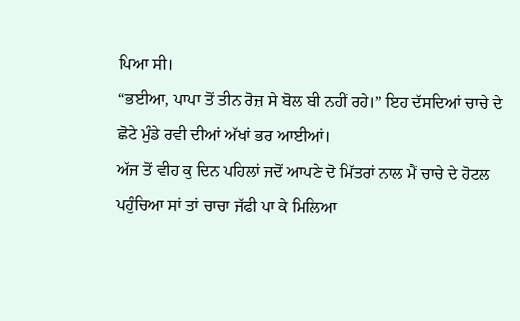ਪਿਆ ਸੀ।
“ਭਈਆ, ਪਾਪਾ ਤੋਂ ਤੀਨ ਰੋਜ਼ ਸੇ ਬੋਲ ਬੀ ਨਹੀਂ ਰਹੇ।” ਇਹ ਦੱਸਦਿਆਂ ਚਾਚੇ ਦੇ ਛੋਟੇ ਮੁੰਡੇ ਰਵੀ ਦੀਆਂ ਅੱਖਾਂ ਭਰ ਆਈਆਂ।
ਅੱਜ ਤੋਂ ਵੀਹ ਕੁ ਦਿਨ ਪਹਿਲਾਂ ਜਦੋਂ ਆਪਣੇ ਦੋ ਮਿੱਤਰਾਂ ਨਾਲ ਮੈਂ ਚਾਚੇ ਦੇ ਹੋਟਲ ਪਹੁੰਚਿਆ ਸਾਂ ਤਾਂ ਚਾਚਾ ਜੱਫੀ ਪਾ ਕੇ ਮਿਲਿਆ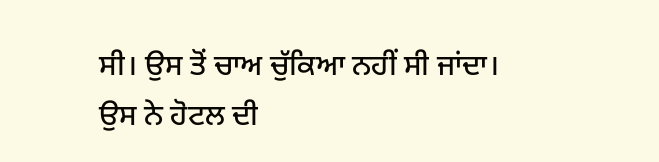ਸੀ। ਉਸ ਤੋਂ ਚਾਅ ਚੁੱਕਿਆ ਨਹੀਂ ਸੀ ਜਾਂਦਾ। ਉਸ ਨੇ ਹੋਟਲ ਦੀ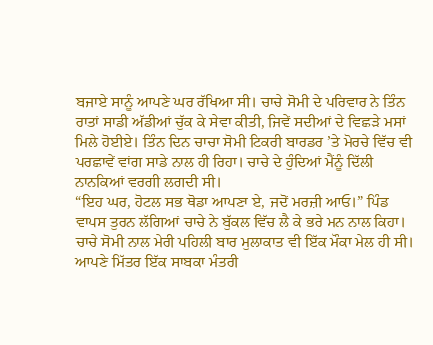ਬਜਾਏ ਸਾਨੂੰ ਆਪਣੇ ਘਰ ਰੱਖਿਆ ਸੀ। ਚਾਚੇ ਸੋਮੀ ਦੇ ਪਰਿਵਾਰ ਨੇ ਤਿੰਨ ਰਾਤਾਂ ਸਾਡੀ ਅੱਡੀਆਂ ਚੁੱਕ ਕੇ ਸੇਵਾ ਕੀਤੀ, ਜਿਵੇਂ ਸਦੀਆਂ ਦੇ ਵਿਛੜੇ ਮਸਾਂ ਮਿਲੇ ਹੋਈਏ। ਤਿੰਨ ਦਿਨ ਚਾਚਾ ਸੋਮੀ ਟਿਕਰੀ ਬਾਰਡਰ ’ਤੇ ਮੋਰਚੇ ਵਿੱਚ ਵੀ ਪਰਛਾਵੇਂ ਵਾਂਗ ਸਾਡੇ ਨਾਲ ਹੀ ਰਿਹਾ। ਚਾਚੇ ਦੇ ਹੁੰਦਿਆਂ ਮੈਂਨੂੰ ਦਿੱਲੀ ਨਾਨਕਿਆਂ ਵਰਗੀ ਲਗਦੀ ਸੀ।
“ਇਹ ਘਰ, ਹੋਟਲ ਸਭ ਥੋਡਾ ਆਪਣਾ ਏ, ਜਦੋਂ ਮਰਜ਼ੀ ਆਓ।” ਪਿੰਡ ਵਾਪਸ ਤੁਰਨ ਲੱਗਿਆਂ ਚਾਚੇ ਨੇ ਬੁੱਕਲ ਵਿੱਚ ਲੈ ਕੇ ਭਰੇ ਮਨ ਨਾਲ ਕਿਹਾ।
ਚਾਚੇ ਸੋਮੀ ਨਾਲ ਮੇਰੀ ਪਹਿਲੀ ਬਾਰ ਮੁਲਾਕਾਤ ਵੀ ਇੱਕ ਮੌਕਾ ਮੇਲ ਹੀ ਸੀ। ਆਪਣੇ ਮਿੱਤਰ ਇੱਕ ਸਾਬਕਾ ਮੰਤਰੀ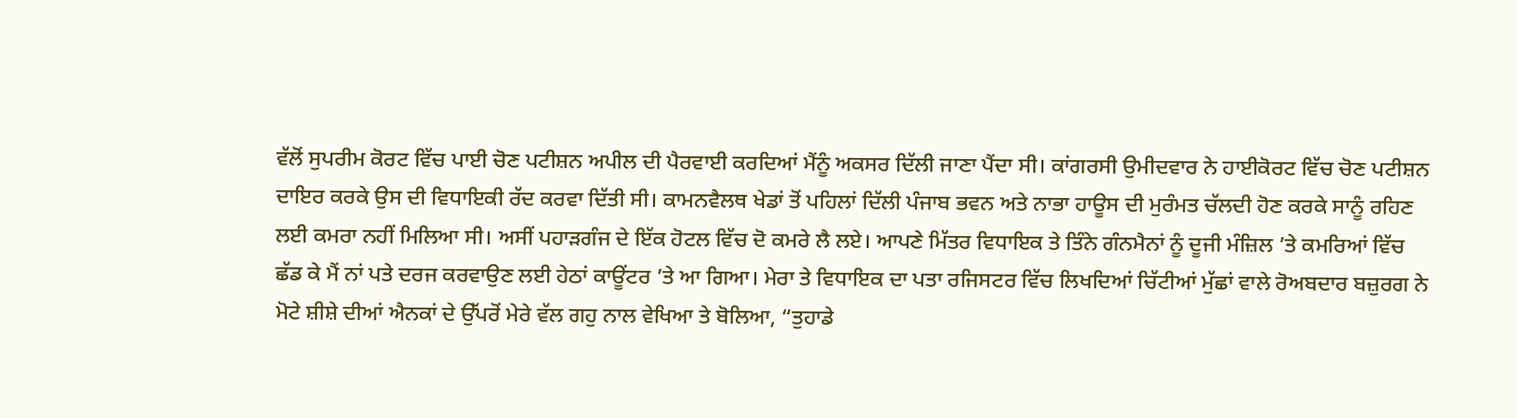ਵੱਲੋਂ ਸੁਪਰੀਮ ਕੋਰਟ ਵਿੱਚ ਪਾਈ ਚੋਣ ਪਟੀਸ਼ਨ ਅਪੀਲ ਦੀ ਪੈਰਵਾਈ ਕਰਦਿਆਂ ਮੈਂਨੂੰ ਅਕਸਰ ਦਿੱਲੀ ਜਾਣਾ ਪੈਂਦਾ ਸੀ। ਕਾਂਗਰਸੀ ਉਮੀਦਵਾਰ ਨੇ ਹਾਈਕੋਰਟ ਵਿੱਚ ਚੋਣ ਪਟੀਸ਼ਨ ਦਾਇਰ ਕਰਕੇ ਉਸ ਦੀ ਵਿਧਾਇਕੀ ਰੱਦ ਕਰਵਾ ਦਿੱਤੀ ਸੀ। ਕਾਮਨਵੈਲਥ ਖੇਡਾਂ ਤੋਂ ਪਹਿਲਾਂ ਦਿੱਲੀ ਪੰਜਾਬ ਭਵਨ ਅਤੇ ਨਾਭਾ ਹਾਊਸ ਦੀ ਮੁਰੰਮਤ ਚੱਲਦੀ ਹੋਣ ਕਰਕੇ ਸਾਨੂੰ ਰਹਿਣ ਲਈ ਕਮਰਾ ਨਹੀਂ ਮਿਲਿਆ ਸੀ। ਅਸੀਂ ਪਹਾੜਗੰਜ ਦੇ ਇੱਕ ਹੋਟਲ ਵਿੱਚ ਦੋ ਕਮਰੇ ਲੈ ਲਏ। ਆਪਣੇ ਮਿੱਤਰ ਵਿਧਾਇਕ ਤੇ ਤਿੰਨੇ ਗੰਨਮੈਨਾਂ ਨੂੰ ਦੂਜੀ ਮੰਜ਼ਿਲ ’ਤੇ ਕਮਰਿਆਂ ਵਿੱਚ ਛੱਡ ਕੇ ਮੈਂ ਨਾਂ ਪਤੇ ਦਰਜ ਕਰਵਾਉਣ ਲਈ ਹੇਠਾਂ ਕਾਊਂਟਰ ’ਤੇ ਆ ਗਿਆ। ਮੇਰਾ ਤੇ ਵਿਧਾਇਕ ਦਾ ਪਤਾ ਰਜਿਸਟਰ ਵਿੱਚ ਲਿਖਦਿਆਂ ਚਿੱਟੀਆਂ ਮੁੱਛਾਂ ਵਾਲੇ ਰੋਅਬਦਾਰ ਬਜ਼ੁਰਗ ਨੇ ਮੋਟੇ ਸ਼ੀਸ਼ੇ ਦੀਆਂ ਐਨਕਾਂ ਦੇ ਉੱਪਰੋਂ ਮੇਰੇ ਵੱਲ ਗਹੁ ਨਾਲ ਵੇਖਿਆ ਤੇ ਬੋਲਿਆ, “ਤੁਹਾਡੇ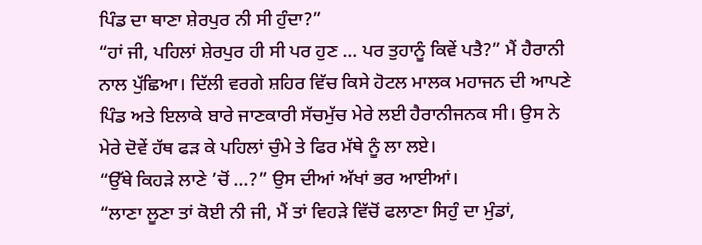ਪਿੰਡ ਦਾ ਥਾਣਾ ਸ਼ੇਰਪੁਰ ਨੀ ਸੀ ਹੁੰਦਾ?”
“ਹਾਂ ਜੀ, ਪਹਿਲਾਂ ਸ਼ੇਰਪੁਰ ਹੀ ਸੀ ਪਰ ਹੁਣ … ਪਰ ਤੁਹਾਨੂੰ ਕਿਵੇਂ ਪਤੈ?” ਮੈਂ ਹੈਰਾਨੀ ਨਾਲ ਪੁੱਛਿਆ। ਦਿੱਲੀ ਵਰਗੇ ਸ਼ਹਿਰ ਵਿੱਚ ਕਿਸੇ ਹੋਟਲ ਮਾਲਕ ਮਹਾਜਨ ਦੀ ਆਪਣੇ ਪਿੰਡ ਅਤੇ ਇਲਾਕੇ ਬਾਰੇ ਜਾਣਕਾਰੀ ਸੱਚਮੁੱਚ ਮੇਰੇ ਲਈ ਹੈਰਾਨੀਜਨਕ ਸੀ। ਉਸ ਨੇ ਮੇਰੇ ਦੋਵੇਂ ਹੱਥ ਫੜ ਕੇ ਪਹਿਲਾਂ ਚੁੰਮੇ ਤੇ ਫਿਰ ਮੱਥੇ ਨੂੰ ਲਾ ਲਏ।
“ਉੱਥੇ ਕਿਹੜੇ ਲਾਣੇ ’ਚੋਂ ...?” ਉਸ ਦੀਆਂ ਅੱਖਾਂ ਭਰ ਆਈਆਂ।
“ਲਾਣਾ ਲੂਣਾ ਤਾਂ ਕੋਈ ਨੀ ਜੀ, ਮੈਂ ਤਾਂ ਵਿਹੜੇ ਵਿੱਚੋਂ ਫਲਾਣਾ ਸਿਹੁੰ ਦਾ ਮੁੰਡਾਂ,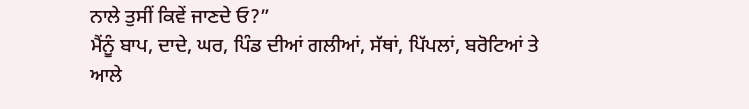ਨਾਲੇ ਤੁਸੀਂ ਕਿਵੇਂ ਜਾਣਦੇ ਓ?”
ਮੈਂਨੂੰ ਬਾਪ, ਦਾਦੇ, ਘਰ, ਪਿੰਡ ਦੀਆਂ ਗਲੀਆਂ, ਸੱਥਾਂ, ਪਿੱਪਲਾਂ, ਬਰੋਟਿਆਂ ਤੇ ਆਲੇ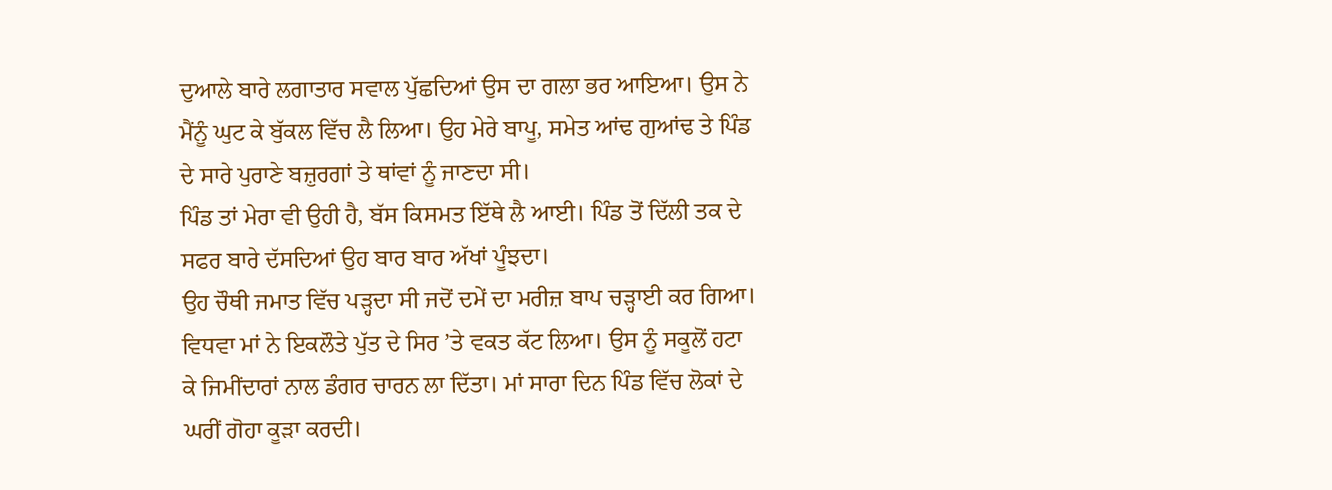ਦੁਆਲੇ ਬਾਰੇ ਲਗਾਤਾਰ ਸਵਾਲ ਪੁੱਛਦਿਆਂ ਉਸ ਦਾ ਗਲਾ ਭਰ ਆਇਆ। ਉਸ ਨੇ ਮੈਂਨੂੰ ਘੁਟ ਕੇ ਬੁੱਕਲ ਵਿੱਚ ਲੈ ਲਿਆ। ਉਹ ਮੇਰੇ ਬਾਪੂ, ਸਮੇਤ ਆਂਢ ਗੁਆਂਢ ਤੇ ਪਿੰਡ ਦੇ ਸਾਰੇ ਪੁਰਾਣੇ ਬਜ਼ੁਰਗਾਂ ਤੇ ਥਾਂਵਾਂ ਨੂੰ ਜਾਣਦਾ ਸੀ।
ਪਿੰਡ ਤਾਂ ਮੇਰਾ ਵੀ ਉਹੀ ਹੈ, ਬੱਸ ਕਿਸਮਤ ਇੱਥੇ ਲੈ ਆਈ। ਪਿੰਡ ਤੋਂ ਦਿੱਲੀ ਤਕ ਦੇ ਸਫਰ ਬਾਰੇ ਦੱਸਦਿਆਂ ਉਹ ਬਾਰ ਬਾਰ ਅੱਖਾਂ ਪੂੰਝਦਾ।
ਉਹ ਚੌਥੀ ਜਮਾਤ ਵਿੱਚ ਪੜ੍ਹਦਾ ਸੀ ਜਦੋਂ ਦਮੇਂ ਦਾ ਮਰੀਜ਼ ਬਾਪ ਚੜ੍ਹਾਈ ਕਰ ਗਿਆ। ਵਿਧਵਾ ਮਾਂ ਨੇ ਇਕਲੌਤੇ ਪੁੱਤ ਦੇ ਸਿਰ ’ਤੇ ਵਕਤ ਕੱਟ ਲਿਆ। ਉਸ ਨੂੰ ਸਕੂਲੋਂ ਹਟਾ ਕੇ ਜਿਮੀਂਦਾਰਾਂ ਨਾਲ ਡੰਗਰ ਚਾਰਨ ਲਾ ਦਿੱਤਾ। ਮਾਂ ਸਾਰਾ ਦਿਨ ਪਿੰਡ ਵਿੱਚ ਲੋਕਾਂ ਦੇ ਘਰੀਂ ਗੋਹਾ ਕੂੜਾ ਕਰਦੀ।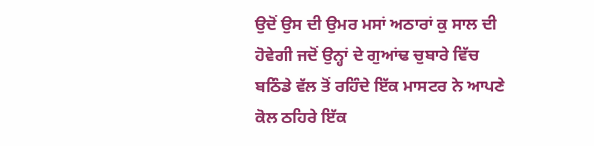ਉਦੋਂ ਉਸ ਦੀ ਉਮਰ ਮਸਾਂ ਅਠਾਰਾਂ ਕੁ ਸਾਲ ਦੀ ਹੋਵੇਗੀ ਜਦੋਂ ਉਨ੍ਹਾਂ ਦੇ ਗੁਆਂਢ ਚੁਬਾਰੇ ਵਿੱਚ ਬਠਿੰਡੇ ਵੱਲ ਤੋਂ ਰਹਿੰਦੇ ਇੱਕ ਮਾਸਟਰ ਨੇ ਆਪਣੇ ਕੋਲ ਠਹਿਰੇ ਇੱਕ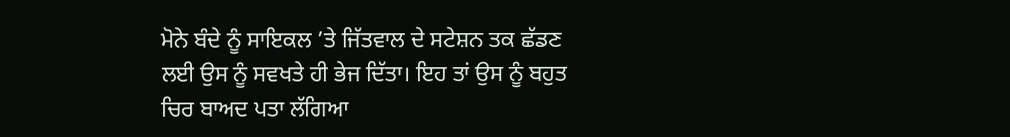ਮੋਨੇ ਬੰਦੇ ਨੂੰ ਸਾਇਕਲ ’ਤੇ ਜਿੱਤਵਾਲ ਦੇ ਸਟੇਸ਼ਨ ਤਕ ਛੱਡਣ ਲਈ ਉਸ ਨੂੰ ਸਵਖਤੇ ਹੀ ਭੇਜ ਦਿੱਤਾ। ਇਹ ਤਾਂ ਉਸ ਨੂੰ ਬਹੁਤ ਚਿਰ ਬਾਅਦ ਪਤਾ ਲੱਗਿਆ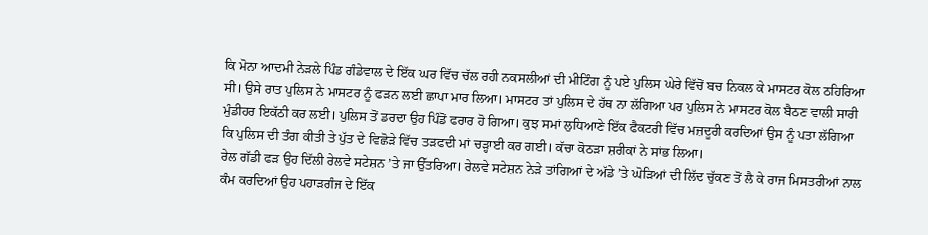ਕਿ ਮੋਨਾ ਆਦਮੀ ਨੇੜਲੇ ਪਿੰਡ ਗੰਡੇਵਾਲ ਦੇ ਇੱਕ ਘਰ ਵਿੱਚ ਚੱਲ ਰਹੀ ਨਕਸਲੀਆਂ ਦੀ ਮੀਟਿੰਗ ਨੂੰ ਪਏ ਪੁਲਿਸ ਘੇਰੇ ਵਿੱਚੋਂ ਬਚ ਨਿਕਲ ਕੇ ਮਾਸਟਰ ਕੋਲ ਠਹਿਰਿਆ ਸੀ। ਉਸੇ ਰਾਤ ਪੁਲਿਸ ਨੇ ਮਾਸਟਰ ਨੂੰ ਫੜਨ ਲਈ ਛਾਪਾ ਮਾਰ ਲਿਆ। ਮਾਸਟਰ ਤਾਂ ਪੁਲਿਸ ਦੇ ਹੱਥ ਨਾ ਲੱਗਿਆ ਪਰ ਪੁਲਿਸ ਨੇ ਮਾਸਟਰ ਕੋਲ ਬੈਠਣ ਵਾਲੀ ਸਾਰੀ ਮੁੰਡੀਹਰ ਇਕੱਠੀ ਕਰ ਲਈ। ਪੁਲਿਸ ਤੋਂ ਡਰਦਾ ਉਹ ਪਿੰਡੋਂ ਫਰਾਰ ਹੋ ਗਿਆ। ਕੁਝ ਸਮਾਂ ਲੁਧਿਆਣੇ ਇੱਕ ਫੈਕਟਰੀ ਵਿੱਚ ਮਜ਼ਦੂਰੀ ਕਰਦਿਆਂ ਉਸ ਨੂੰ ਪਤਾ ਲੱਗਿਆ ਕਿ ਪੁਲਿਸ ਦੀ ਤੰਗ ਕੀਤੀ ਤੇ ਪੁੱਤ ਦੇ ਵਿਛੋੜੇ ਵਿੱਚ ਤੜਫਦੀ ਮਾਂ ਚੜ੍ਹਾਈ ਕਰ ਗਈ। ਕੱਚਾ ਕੋਠੜਾ ਸ਼ਰੀਕਾਂ ਨੇ ਸਾਂਭ ਲਿਆ।
ਰੇਲ ਗੱਡੀ ਫੜ ਉਹ ਦਿੱਲੀ ਰੇਲਵੇ ਸਟੇਸ਼ਨ ’ਤੇ ਜਾ ਉੱਤਰਿਆ। ਰੇਲਵੇ ਸਟੇਸ਼ਨ ਨੇੜੇ ਤਾਂਗਿਆਂ ਦੇ ਅੱਡੇ ’ਤੇ ਘੋੜਿਆਂ ਦੀ ਲਿੱਦ ਚੁੱਕਣ ਤੋਂ ਲੈ ਕੇ ਰਾਜ ਮਿਸਤਰੀਆਂ ਨਾਲ ਕੰਮ ਕਰਦਿਆਂ ਉਹ ਪਹਾੜਗੰਜ ਦੇ ਇੱਕ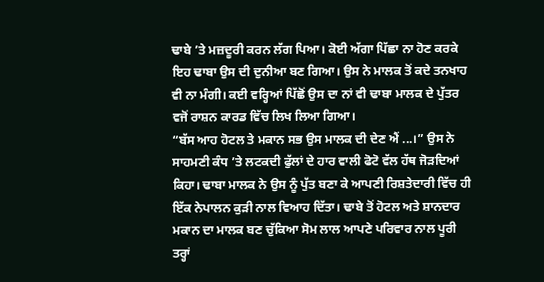ਢਾਬੇ ’ਤੇ ਮਜ਼ਦੂਰੀ ਕਰਨ ਲੱਗ ਪਿਆ। ਕੋਈ ਅੱਗਾ ਪਿੱਛਾ ਨਾ ਹੋਣ ਕਰਕੇ ਇਹ ਢਾਬਾ ਉਸ ਦੀ ਦੁਨੀਆ ਬਣ ਗਿਆ। ਉਸ ਨੇ ਮਾਲਕ ਤੋਂ ਕਦੇ ਤਨਖਾਹ ਵੀ ਨਾ ਮੰਗੀ। ਕਈ ਵਰ੍ਹਿਆਂ ਪਿੱਛੋਂ ਉਸ ਦਾ ਨਾਂ ਵੀ ਢਾਬਾ ਮਾਲਕ ਦੇ ਪੁੱਤਰ ਵਜੋਂ ਰਾਸ਼ਨ ਕਾਰਡ ਵਿੱਚ ਲਿਖ ਲਿਆ ਗਿਆ।
“ਬੱਸ ਆਹ ਹੋਟਲ ਤੇ ਮਕਾਨ ਸਭ ਉਸ ਮਾਲਕ ਦੀ ਦੇਣ ਐਂ ...।” ਉਸ ਨੇ ਸਾਹਮਣੀ ਕੰਧ ’ਤੇ ਲਟਕਦੀ ਫੁੱਲਾਂ ਦੇ ਹਾਰ ਵਾਲੀ ਫੋਟੋ ਵੱਲ ਹੱਥ ਜੋੜਦਿਆਂ ਕਿਹਾ। ਢਾਬਾ ਮਾਲਕ ਨੇ ਉਸ ਨੂੰ ਪੁੱਤ ਬਣਾ ਕੇ ਆਪਣੀ ਰਿਸ਼ਤੇਦਾਰੀ ਵਿੱਚ ਹੀ ਇੱਕ ਨੇਪਾਲਨ ਕੁੜੀ ਨਾਲ ਵਿਆਹ ਦਿੱਤਾ। ਢਾਬੇ ਤੋਂ ਹੋਟਲ ਅਤੇ ਸ਼ਾਨਦਾਰ ਮਕਾਨ ਦਾ ਮਾਲਕ ਬਣ ਚੁੱਕਿਆ ਸੋਮ ਲਾਲ ਆਪਣੇ ਪਰਿਵਾਰ ਨਾਲ ਪੂਰੀ ਤਰ੍ਹਾਂ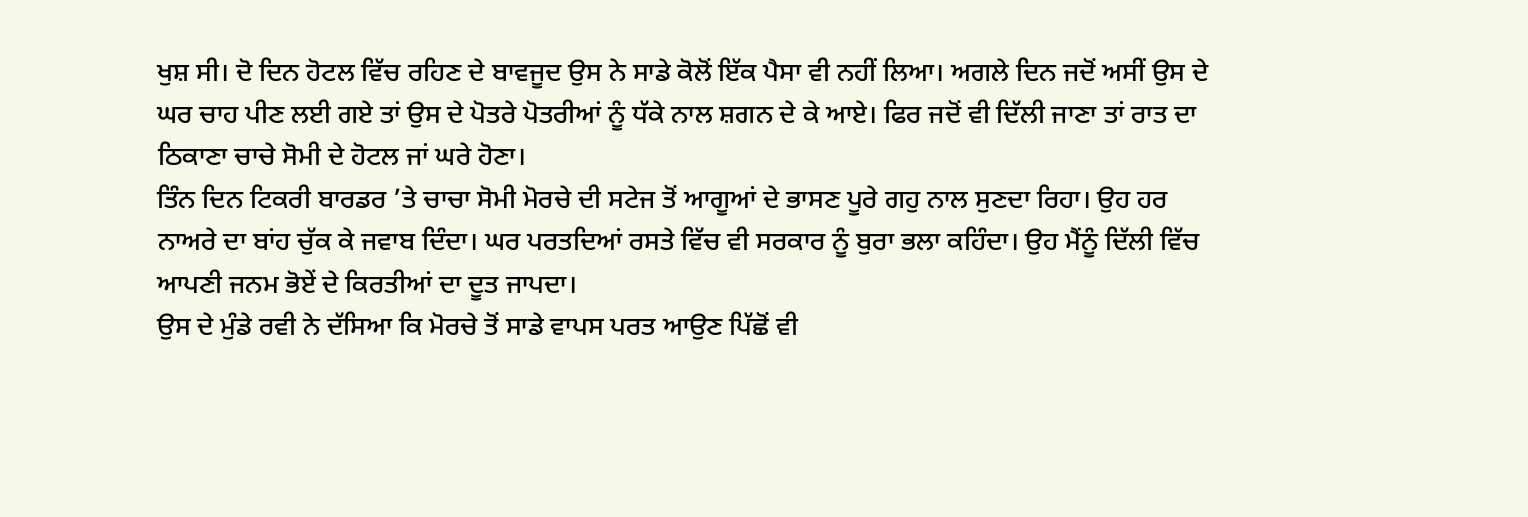ਖੁਸ਼ ਸੀ। ਦੋ ਦਿਨ ਹੋਟਲ ਵਿੱਚ ਰਹਿਣ ਦੇ ਬਾਵਜੂਦ ਉਸ ਨੇ ਸਾਡੇ ਕੋਲੋਂ ਇੱਕ ਪੈਸਾ ਵੀ ਨਹੀਂ ਲਿਆ। ਅਗਲੇ ਦਿਨ ਜਦੋਂ ਅਸੀਂ ਉਸ ਦੇ ਘਰ ਚਾਹ ਪੀਣ ਲਈ ਗਏ ਤਾਂ ਉਸ ਦੇ ਪੋਤਰੇ ਪੋਤਰੀਆਂ ਨੂੰ ਧੱਕੇ ਨਾਲ ਸ਼ਗਨ ਦੇ ਕੇ ਆਏ। ਫਿਰ ਜਦੋਂ ਵੀ ਦਿੱਲੀ ਜਾਣਾ ਤਾਂ ਰਾਤ ਦਾ ਠਿਕਾਣਾ ਚਾਚੇ ਸੋਮੀ ਦੇ ਹੋਟਲ ਜਾਂ ਘਰੇ ਹੋਣਾ।
ਤਿੰਨ ਦਿਨ ਟਿਕਰੀ ਬਾਰਡਰ ’ਤੇ ਚਾਚਾ ਸੋਮੀ ਮੋਰਚੇ ਦੀ ਸਟੇਜ ਤੋਂ ਆਗੂਆਂ ਦੇ ਭਾਸਣ ਪੂਰੇ ਗਹੁ ਨਾਲ ਸੁਣਦਾ ਰਿਹਾ। ਉਹ ਹਰ ਨਾਅਰੇ ਦਾ ਬਾਂਹ ਚੁੱਕ ਕੇ ਜਵਾਬ ਦਿੰਦਾ। ਘਰ ਪਰਤਦਿਆਂ ਰਸਤੇ ਵਿੱਚ ਵੀ ਸਰਕਾਰ ਨੂੰ ਬੁਰਾ ਭਲਾ ਕਹਿੰਦਾ। ਉਹ ਮੈਂਨੂੰ ਦਿੱਲੀ ਵਿੱਚ ਆਪਣੀ ਜਨਮ ਭੋਏਂ ਦੇ ਕਿਰਤੀਆਂ ਦਾ ਦੂਤ ਜਾਪਦਾ।
ਉਸ ਦੇ ਮੁੰਡੇ ਰਵੀ ਨੇ ਦੱਸਿਆ ਕਿ ਮੋਰਚੇ ਤੋਂ ਸਾਡੇ ਵਾਪਸ ਪਰਤ ਆਉਣ ਪਿੱਛੋਂ ਵੀ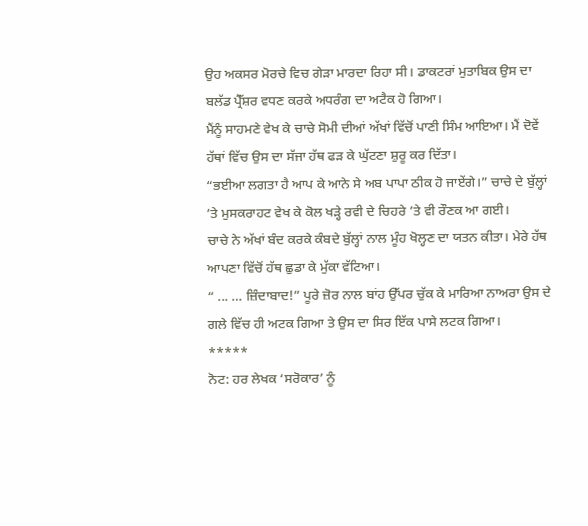ਉਹ ਅਕਸਰ ਮੋਰਚੇ ਵਿਚ ਗੇੜਾ ਮਾਰਦਾ ਰਿਹਾ ਸੀ। ਡਾਕਟਰਾਂ ਮੁਤਾਬਿਕ ਉਸ ਦਾ ਬਲੱਡ ਪ੍ਰੈੱਸ਼ਰ ਵਧਣ ਕਰਕੇ ਅਧਰੰਗ ਦਾ ਅਟੈਕ ਹੋ ਗਿਆ।
ਮੈਂਨੂੰ ਸਾਹਮਣੇ ਵੇਖ ਕੇ ਚਾਚੇ ਸੋਮੀ ਦੀਆਂ ਅੱਖਾਂ ਵਿੱਚੋਂ ਪਾਣੀ ਸਿੰਮ ਆਇਆ। ਮੈਂ ਦੋਵੇਂ ਹੱਥਾਂ ਵਿੱਚ ਉਸ ਦਾ ਸੱਜਾ ਹੱਥ ਫੜ ਕੇ ਘੁੱਟਣਾ ਸ਼ੁਰੂ ਕਰ ਦਿੱਤਾ।
“ਭਈਆ ਲਗਤਾ ਹੈ ਆਪ ਕੇ ਆਨੇ ਸੇ ਅਬ ਪਾਪਾ ਠੀਕ ਹੋ ਜਾਏਂਗੇ।” ਚਾਚੇ ਦੇ ਬੁੱਲ੍ਹਾਂ ’ਤੇ ਮੁਸਕਰਾਹਟ ਵੇਖ ਕੇ ਕੋਲ ਖੜ੍ਹੇ ਰਵੀ ਦੇ ਚਿਹਰੇ ’ਤੇ ਵੀ ਰੌਣਕ ਆ ਗਈ।
ਚਾਚੇ ਨੇ ਅੱਖਾਂ ਬੰਦ ਕਰਕੇ ਕੰਬਦੇ ਬੁੱਲ੍ਹਾਂ ਨਾਲ ਮੂੰਹ ਖੋਲ੍ਹਣ ਦਾ ਯਤਨ ਕੀਤਾ। ਮੇਰੇ ਹੱਥ ਆਪਣਾ ਵਿੱਚੋਂ ਹੱਥ ਛੁਡਾ ਕੇ ਮੁੱਕਾ ਵੱਟਿਆ।
“ ... … ਜ਼ਿੰਦਾਬਾਦ!” ਪੂਰੇ ਜ਼ੋਰ ਨਾਲ ਬਾਂਹ ਉੱਪਰ ਚੁੱਕ ਕੇ ਮਾਰਿਆ ਨਾਅਰਾ ਉਸ ਦੇ ਗਲੇ ਵਿੱਚ ਹੀ ਅਟਕ ਗਿਆ ਤੇ ਉਸ ਦਾ ਸਿਰ ਇੱਕ ਪਾਸੇ ਲਟਕ ਗਿਆ।
*****
ਨੋਟ: ਹਰ ਲੇਖਕ ‘ਸਰੋਕਾਰ’ ਨੂੰ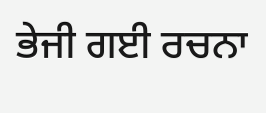ਭੇਜੀ ਗਈ ਰਚਨਾ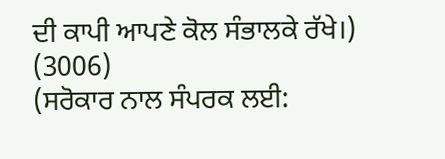ਦੀ ਕਾਪੀ ਆਪਣੇ ਕੋਲ ਸੰਭਾਲਕੇ ਰੱਖੇ।)
(3006)
(ਸਰੋਕਾਰ ਨਾਲ ਸੰਪਰਕ ਲਈ: